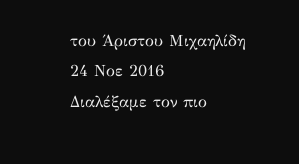του Άριστου Μιχαηλίδη
24 Νοε 2016
Διαλέξαμε τον πιο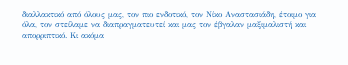διαλλακτικό από όλους μας, τον πιο ενδοτικό, τον Νίκο Αναστασιάδη, έτοιμο για όλα, τον στείλαμε να διαπραγματευτεί και μας τον έβγαλαν μαξιμαλιστή και απορριπτικό. Κι ακόμα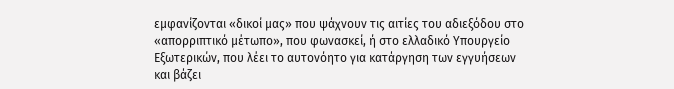εμφανίζονται «δικοί μας» που ψάχνουν τις αιτίες του αδιεξόδου στο «απορριπτικό μέτωπο», που φωνασκεί, ή στο ελλαδικό Υπουργείο Εξωτερικών, που λέει το αυτονόητο για κατάργηση των εγγυήσεων και βάζει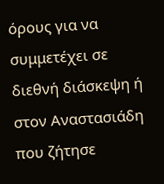όρους για να συμμετέχει σε διεθνή διάσκεψη ή στον Αναστασιάδη που ζήτησε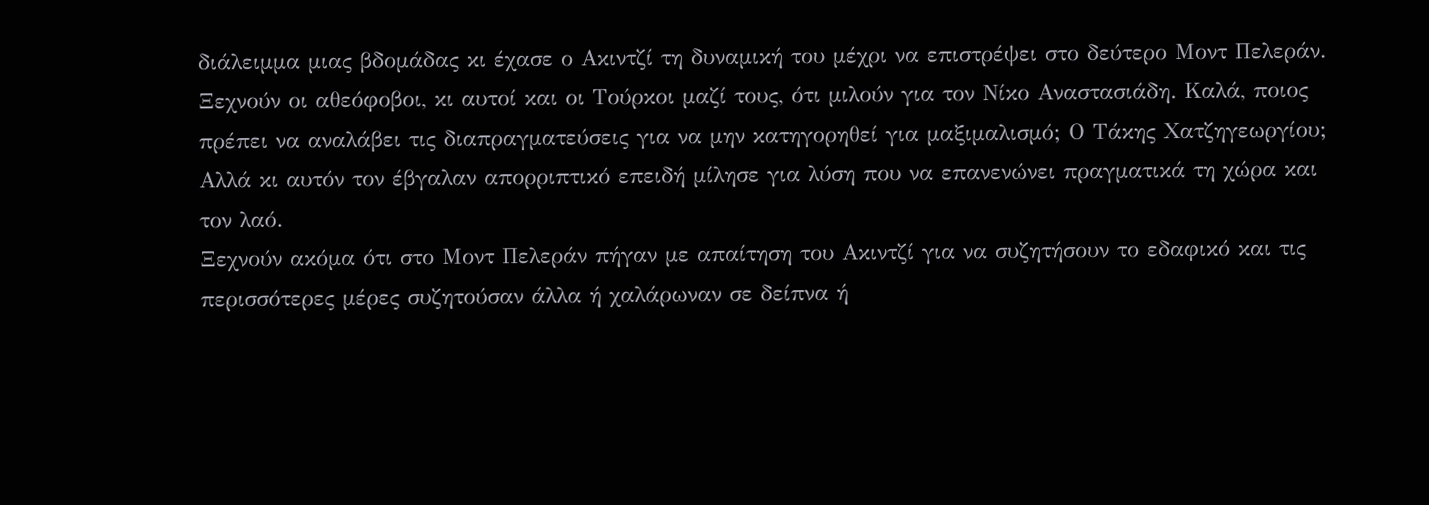διάλειμμα μιας βδομάδας κι έχασε ο Ακιντζί τη δυναμική του μέχρι να επιστρέψει στο δεύτερο Μοντ Πελεράν. Ξεχνούν οι αθεόφοβοι, κι αυτοί και οι Τούρκοι μαζί τους, ότι μιλούν για τον Νίκο Αναστασιάδη. Καλά, ποιος πρέπει να αναλάβει τις διαπραγματεύσεις για να μην κατηγορηθεί για μαξιμαλισμό; Ο Τάκης Χατζηγεωργίου; Αλλά κι αυτόν τον έβγαλαν απορριπτικό επειδή μίλησε για λύση που να επανενώνει πραγματικά τη χώρα και τον λαό.
Ξεχνούν ακόμα ότι στο Μοντ Πελεράν πήγαν με απαίτηση του Ακιντζί για να συζητήσουν το εδαφικό και τις περισσότερες μέρες συζητούσαν άλλα ή χαλάρωναν σε δείπνα ή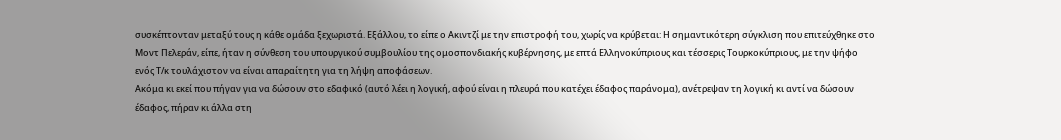συσκέπτονταν μεταξύ τους η κάθε ομάδα ξεχωριστά. Εξάλλου, το είπε ο Ακιντζί με την επιστροφή του, χωρίς να κρύβεται: Η σημαντικότερη σύγκλιση που επιτεύχθηκε στο Μοντ Πελεράν, είπε, ήταν η σύνθεση του υπουργικού συμβουλίου της ομοσπονδιακής κυβέρνησης, με επτά Ελληνοκύπριους και τέσσερις Τουρκοκύπριους, με την ψήφο ενός Τ/κ τουλάχιστον να είναι απαραίτητη για τη λήψη αποφάσεων.
Ακόμα κι εκεί που πήγαν για να δώσουν στο εδαφικό (αυτό λέει η λογική, αφού είναι η πλευρά που κατέχει έδαφος παράνομα), ανέτρεψαν τη λογική κι αντί να δώσουν έδαφος, πήραν κι άλλα στη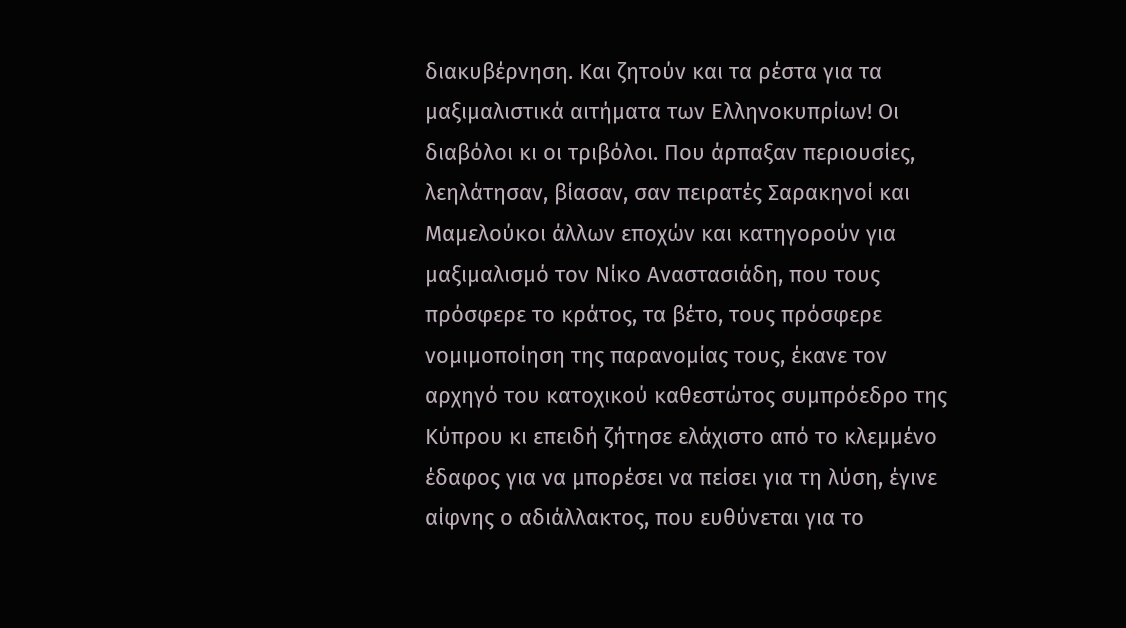διακυβέρνηση. Και ζητούν και τα ρέστα για τα μαξιμαλιστικά αιτήματα των Ελληνοκυπρίων! Οι διαβόλοι κι οι τριβόλοι. Που άρπαξαν περιουσίες, λεηλάτησαν, βίασαν, σαν πειρατές Σαρακηνοί και Μαμελούκοι άλλων εποχών και κατηγορούν για μαξιμαλισμό τον Νίκο Αναστασιάδη, που τους πρόσφερε το κράτος, τα βέτο, τους πρόσφερε νομιμοποίηση της παρανομίας τους, έκανε τον αρχηγό του κατοχικού καθεστώτος συμπρόεδρο της Κύπρου κι επειδή ζήτησε ελάχιστο από το κλεμμένο έδαφος για να μπορέσει να πείσει για τη λύση, έγινε αίφνης ο αδιάλλακτος, που ευθύνεται για το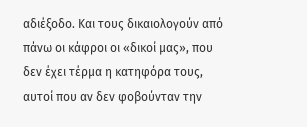αδιέξοδο. Και τους δικαιολογούν από πάνω οι κάφροι οι «δικοί μας», που δεν έχει τέρμα η κατηφόρα τους, αυτοί που αν δεν φοβούνταν την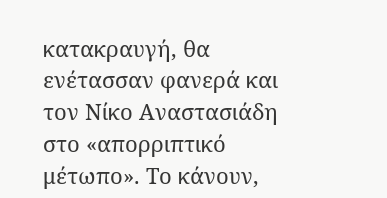κατακραυγή, θα ενέτασσαν φανερά και τον Νίκο Αναστασιάδη στο «απορριπτικό μέτωπο». Το κάνουν,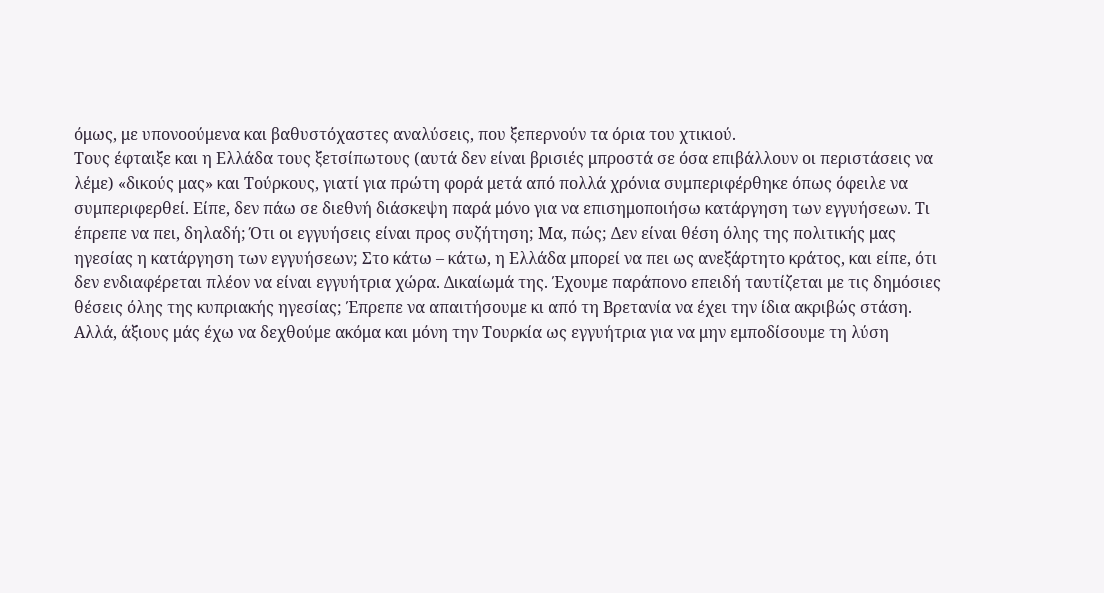όμως, με υπονοούμενα και βαθυστόχαστες αναλύσεις, που ξεπερνούν τα όρια του χτικιού.
Τους έφταιξε και η Ελλάδα τους ξετσίπωτους (αυτά δεν είναι βρισιές μπροστά σε όσα επιβάλλουν οι περιστάσεις να λέμε) «δικούς μας» και Τούρκους, γιατί για πρώτη φορά μετά από πολλά χρόνια συμπεριφέρθηκε όπως όφειλε να συμπεριφερθεί. Είπε, δεν πάω σε διεθνή διάσκεψη παρά μόνο για να επισημοποιήσω κατάργηση των εγγυήσεων. Τι έπρεπε να πει, δηλαδή; Ότι οι εγγυήσεις είναι προς συζήτηση; Μα, πώς; Δεν είναι θέση όλης της πολιτικής μας ηγεσίας η κατάργηση των εγγυήσεων; Στο κάτω – κάτω, η Ελλάδα μπορεί να πει ως ανεξάρτητο κράτος, και είπε, ότι δεν ενδιαφέρεται πλέον να είναι εγγυήτρια χώρα. Δικαίωμά της. Έχουμε παράπονο επειδή ταυτίζεται με τις δημόσιες θέσεις όλης της κυπριακής ηγεσίας; Έπρεπε να απαιτήσουμε κι από τη Βρετανία να έχει την ίδια ακριβώς στάση. Αλλά, άξιους μάς έχω να δεχθούμε ακόμα και μόνη την Τουρκία ως εγγυήτρια για να μην εμποδίσουμε τη λύση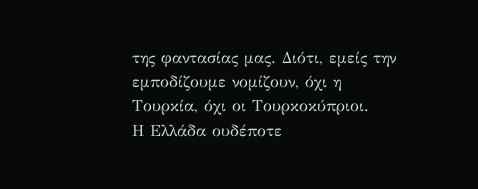της φαντασίας μας. Διότι, εμείς την εμποδίζουμε νομίζουν, όχι η Τουρκία, όχι οι Τουρκοκύπριοι.
Η Ελλάδα ουδέποτε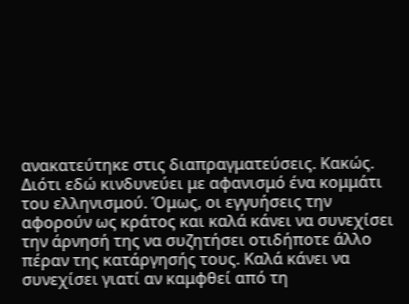ανακατεύτηκε στις διαπραγματεύσεις. Κακώς. Διότι εδώ κινδυνεύει με αφανισμό ένα κομμάτι του ελληνισμού. Όμως, οι εγγυήσεις την αφορούν ως κράτος και καλά κάνει να συνεχίσει την άρνησή της να συζητήσει οτιδήποτε άλλο πέραν της κατάργησής τους. Καλά κάνει να συνεχίσει γιατί αν καμφθεί από τη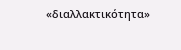«διαλλακτικότητα»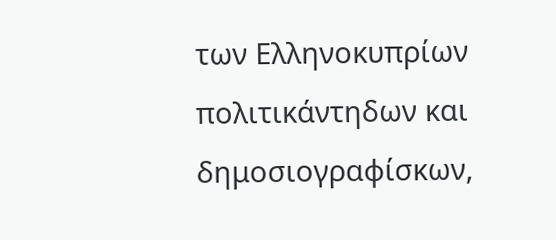των Ελληνοκυπρίων πολιτικάντηδων και δημοσιογραφίσκων,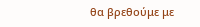θα βρεθούμε με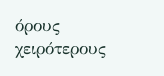όρους χειρότερους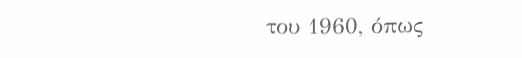του 1960, όπως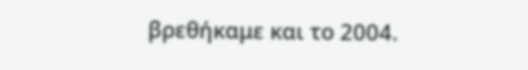βρεθήκαμε και το 2004.